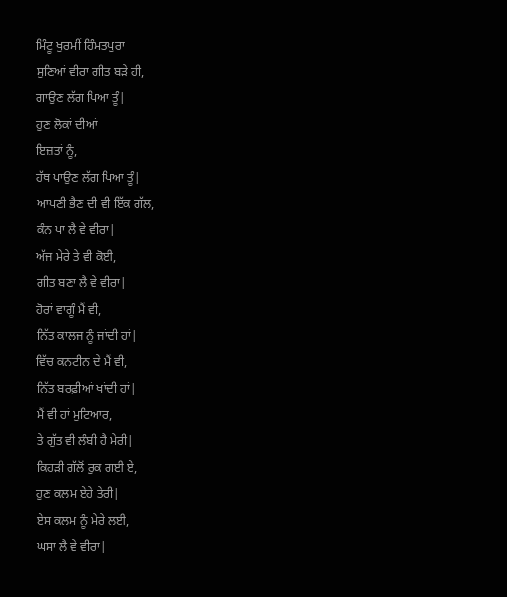ਮਿੰਟੂ ਖੁਰਮੀਂ ਹਿੰਮਤਪੁਰਾ
ਸੁਣਿਆਂ ਵੀਰਾ ਗੀਤ ਬੜੇ ਹੀ,
ਗਾਉਣ ਲੱਗ ਪਿਆ ਤੂੰ|
ਹੁਣ ਲੋਕਾਂ ਦੀਆਂ
ਇਜ਼ਤਾਂ ਨੂੰ,
ਹੱਥ ਪਾਉਣ ਲੱਗ ਪਿਆ ਤੂੰ|
ਆਪਣੀ ਭੈਣ ਦੀ ਵੀ ਇੱਕ ਗੱਲ,
ਕੰਨ ਪਾ ਲੈ ਵੇ ਵੀਰਾ|
ਅੱਜ ਮੇਰੇ ਤੇ ਵੀ ਕੋਈ,
ਗੀਤ ਬਣਾ ਲੈ ਵੇ ਵੀਰਾ|
ਹੋਰਾਂ ਵਾਗੂੰ ਮੈਂ ਵੀ,
ਨਿੱਤ ਕਾਲਜ ਨੂੰ ਜਾਂਦੀ ਹਾਂ|
ਵਿੱਚ ਕਨਟੀਨ ਦੇ ਮੈਂ ਵੀ,
ਨਿੱਤ ਬਰਫ਼ੀਆਂ ਖਾਂਦੀ ਹਾਂ|
ਮੈਂ ਵੀ ਹਾਂ ਮੁਟਿਆਰ,
ਤੇ ਗੁੱਤ ਵੀ ਲੰਬੀ ਹੈ ਮੇਰੀ|
ਕਿਹੜੀ ਗੱਲੋਂ ਰੁਕ ਗਈ ਏ,
ਹੁਣ ਕਲਮ ਏਹੇ ਤੇਰੀ|
ਏਸ ਕਲਮ ਨੂੰ ਮੇਰੇ ਲਈ,
ਘਸਾ ਲੈ ਵੇ ਵੀਰਾ|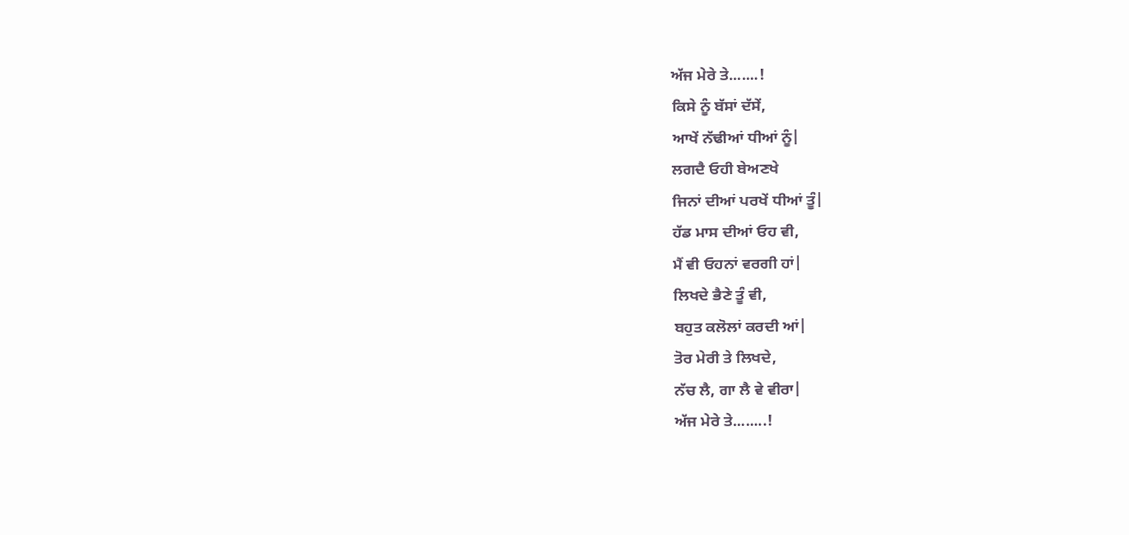ਅੱਜ ਮੇਰੇ ਤੇ.......!
ਕਿਸੇ ਨੂੰ ਬੱਸਾਂ ਦੱਸੇਂ,
ਆਖੇਂ ਨੱਢੀਆਂ ਧੀਆਂ ਨੂੰ|
ਲਗਦੈ ਓਹੀ ਬੇਅਣਖੇ
ਜਿਨਾਂ ਦੀਆਂ ਪਰਖੇਂ ਧੀਆਂ ਤੂੰ|
ਹੱਡ ਮਾਸ ਦੀਆਂ ਓਹ ਵੀ,
ਮੈਂ ਵੀ ਓਹਨਾਂ ਵਰਗੀ ਹਾਂ|
ਲਿਖਦੇ ਭੈਣੇ ਤੂੰ ਵੀ,
ਬਹੁਤ ਕਲੋਲਾਂ ਕਰਦੀ ਆਂ|
ਤੋਰ ਮੇਰੀ ਤੇ ਲਿਖਦੇ,
ਨੱਚ ਲੈ, ਗਾ ਲੈ ਵੇ ਵੀਰਾ|
ਅੱਜ ਮੇਰੇ ਤੇ........!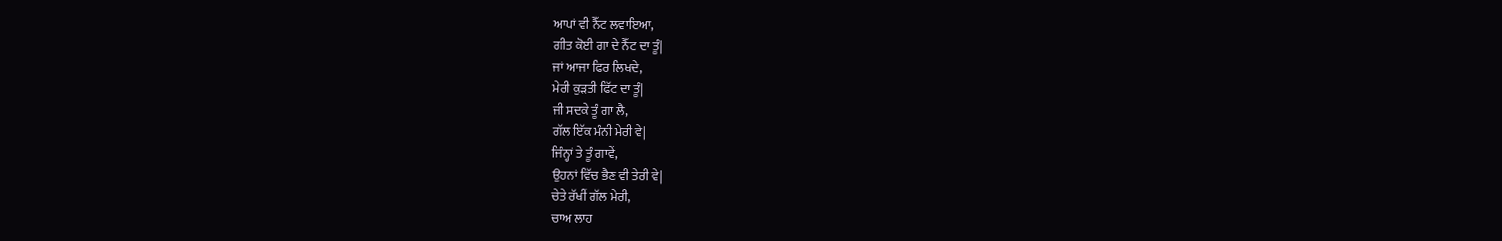ਆਪਾਂ ਵੀ ਨੈੱਟ ਲਵਾਇਆ,
ਗੀਤ ਕੋਈ ਗਾ ਦੇ ਨੈੱਟ ਦਾ ਤੂੰ|
ਜਾਂ ਆਜਾ ਫਿਰ ਲਿਖਦੇ,
ਮੇਰੀ ਕੁੜਤੀ ਫਿੱਟ ਦਾ ਤੂੰ|
ਜੀ ਸਦਕੇ ਤੂੰ ਗਾ ਲੈ,
ਗੱਲ ਇੱਕ ਮੰਨੀ ਮੇਰੀ ਵੇ|
ਜਿੰਨ੍ਹਾਂ ਤੇ ਤੂੰ ਗਾਵੇਂ,
ਉਹਨਾਂ ਵਿੱਚ ਭੈਣ ਵੀ ਤੇਰੀ ਵੇ|
ਚੇਤੇ ਰੱਖੀਂ ਗੱਲ ਮੇਰੀ,
ਚਾਅ ਲਾਹ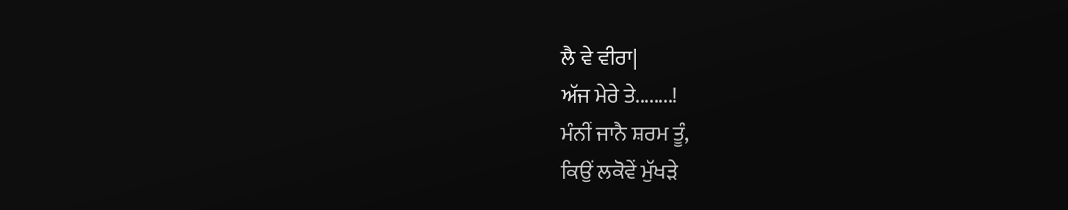ਲੈ ਵੇ ਵੀਰਾ|
ਅੱਜ ਮੇਰੇ ਤੇ........!
ਮੰਨੀਂ ਜਾਨੈ ਸ਼ਰਮ ਤੂੰ,
ਕਿਉਂ ਲਕੋਵੇਂ ਮੁੱਖੜੇ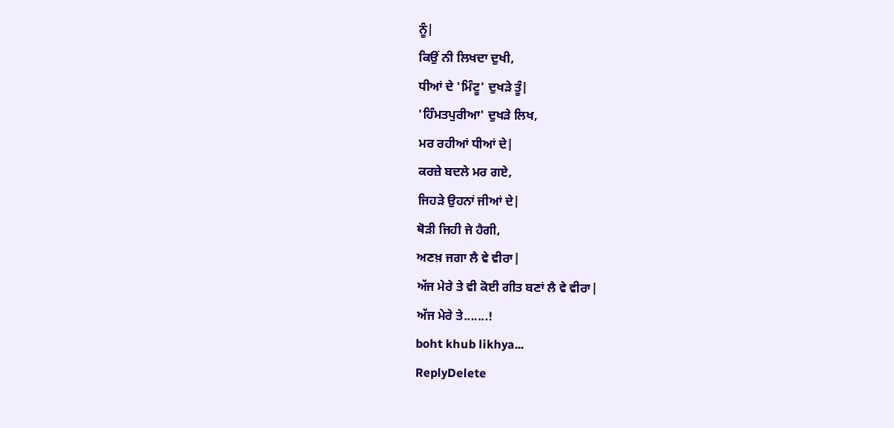ਨੂੰ|
ਕਿਉਂ ਨੀ ਲਿਖਦਾ ਦੁਖੀ,
ਧੀਆਂ ਦੇ 'ਮਿੰਟੂ' ਦੁਖੜੇ ਤੂੰ|
'ਹਿੰਮਤਪੁਰੀਆ' ਦੁਖੜੇ ਲਿਖ,
ਮਰ ਰਹੀਆਂ ਧੀਆਂ ਦੇ|
ਕਰਜ਼ੇ ਬਦਲੇ ਮਰ ਗਏ,
ਜਿਹੜੇ ਉਹਨਾਂ ਜੀਆਂ ਦੇ|
ਥੋੜੀ ਜਿਹੀ ਜੇ ਹੈਗੀ,
ਅਣਖ਼ ਜਗਾ ਲੈ ਵੇ ਵੀਰਾ|
ਅੱਜ ਮੇਰੇ ਤੇ ਵੀ ਕੋਈ ਗੀਤ ਬਣਾਂ ਲੈ ਵੇ ਵੀਰਾ|
ਅੱਜ ਮੇਰੇ ਤੇ.......!
boht khub likhya...
ReplyDelete